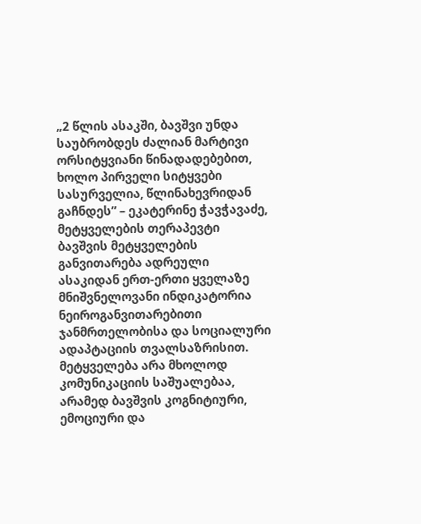„2 წლის ასაკში, ბავშვი უნდა საუბრობდეს ძალიან მარტივი ორსიტყვიანი წინადადებებით, ხოლო პირველი სიტყვები სასურველია, წლინახევრიდან გაჩნდეს” – ეკატერინე ჭავჭავაძე, მეტყველების თერაპევტი
ბავშვის მეტყველების განვითარება ადრეული ასაკიდან ერთ-ერთი ყველაზე მნიშვნელოვანი ინდიკატორია ნეიროგანვითარებითი ჯანმრთელობისა და სოციალური ადაპტაციის თვალსაზრისით. მეტყველება არა მხოლოდ კომუნიკაციის საშუალებაა, არამედ ბავშვის კოგნიტიური, ემოციური და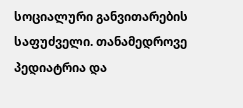სოციალური განვითარების საფუძველი. თანამედროვე პედიატრია და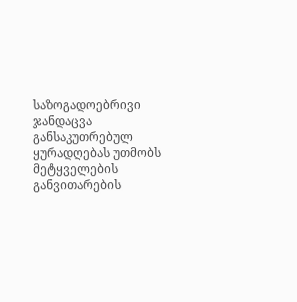საზოგადოებრივი ჯანდაცვა განსაკუთრებულ ყურადღებას უთმობს მეტყველების განვითარების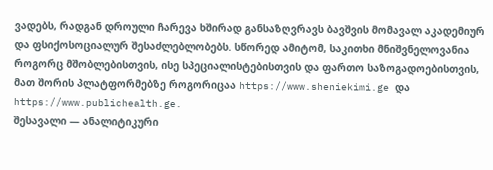ვადებს, რადგან დროული ჩარევა ხშირად განსაზღვრავს ბავშვის მომავალ აკადემიურ და ფსიქოსოციალურ შესაძლებლობებს. სწორედ ამიტომ, საკითხი მნიშვნელოვანია როგორც მშობლებისთვის, ისე სპეციალისტებისთვის და ფართო საზოგადოებისთვის, მათ შორის პლატფორმებზე როგორიცაა https://www.sheniekimi.ge და https://www.publichealth.ge.
შესავალი — ანალიტიკური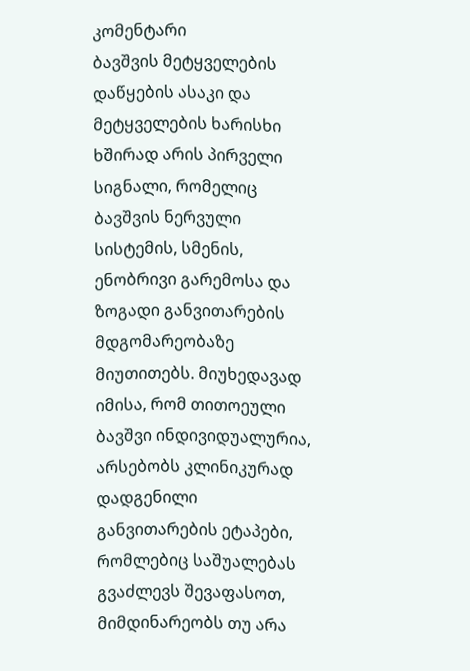კომენტარი
ბავშვის მეტყველების დაწყების ასაკი და მეტყველების ხარისხი ხშირად არის პირველი სიგნალი, რომელიც ბავშვის ნერვული სისტემის, სმენის, ენობრივი გარემოსა და ზოგადი განვითარების მდგომარეობაზე მიუთითებს. მიუხედავად იმისა, რომ თითოეული ბავშვი ინდივიდუალურია, არსებობს კლინიკურად დადგენილი განვითარების ეტაპები, რომლებიც საშუალებას გვაძლევს შევაფასოთ, მიმდინარეობს თუ არა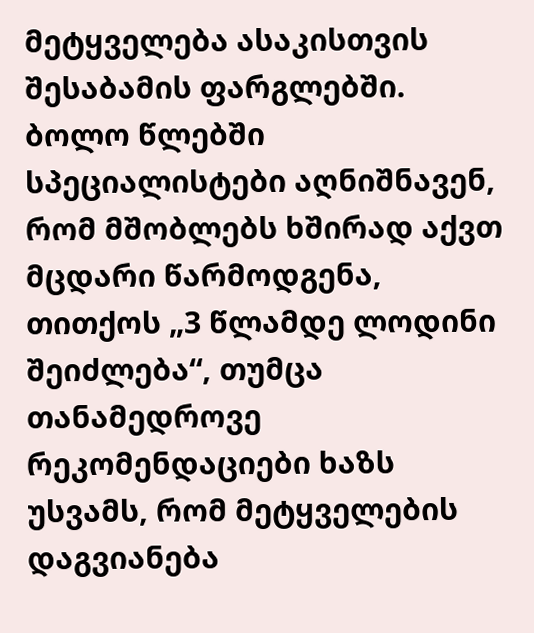მეტყველება ასაკისთვის შესაბამის ფარგლებში.
ბოლო წლებში სპეციალისტები აღნიშნავენ, რომ მშობლებს ხშირად აქვთ მცდარი წარმოდგენა, თითქოს „3 წლამდე ლოდინი შეიძლება“, თუმცა თანამედროვე რეკომენდაციები ხაზს უსვამს, რომ მეტყველების დაგვიანება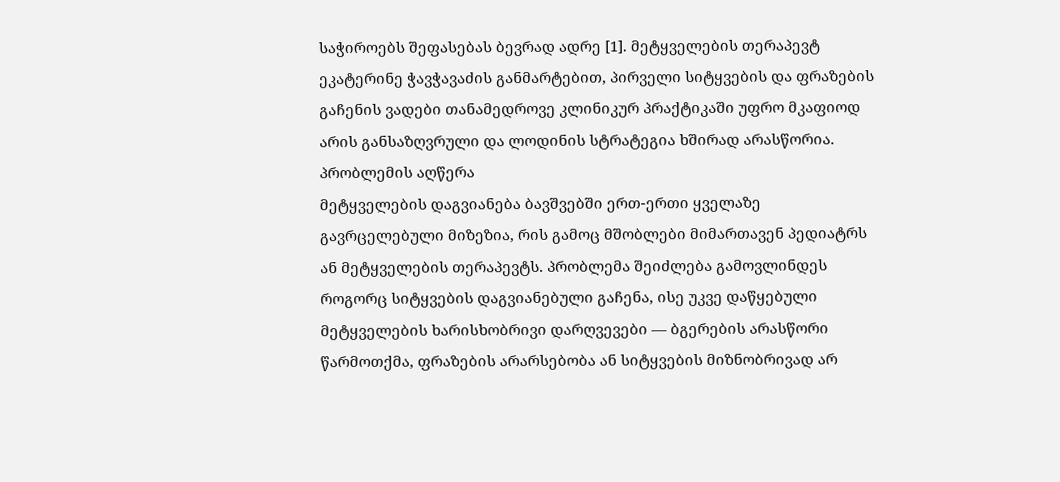საჭიროებს შეფასებას ბევრად ადრე [1]. მეტყველების თერაპევტ ეკატერინე ჭავჭავაძის განმარტებით, პირველი სიტყვების და ფრაზების გაჩენის ვადები თანამედროვე კლინიკურ პრაქტიკაში უფრო მკაფიოდ არის განსაზღვრული და ლოდინის სტრატეგია ხშირად არასწორია.
პრობლემის აღწერა
მეტყველების დაგვიანება ბავშვებში ერთ-ერთი ყველაზე გავრცელებული მიზეზია, რის გამოც მშობლები მიმართავენ პედიატრს ან მეტყველების თერაპევტს. პრობლემა შეიძლება გამოვლინდეს როგორც სიტყვების დაგვიანებული გაჩენა, ისე უკვე დაწყებული მეტყველების ხარისხობრივი დარღვევები — ბგერების არასწორი წარმოთქმა, ფრაზების არარსებობა ან სიტყვების მიზნობრივად არ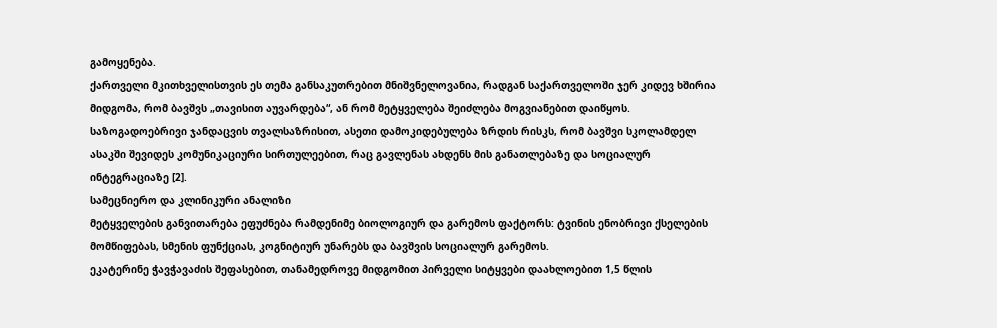გამოყენება.
ქართველი მკითხველისთვის ეს თემა განსაკუთრებით მნიშვნელოვანია, რადგან საქართველოში ჯერ კიდევ ხშირია მიდგომა, რომ ბავშვს „თავისით აუვარდება“, ან რომ მეტყველება შეიძლება მოგვიანებით დაიწყოს. საზოგადოებრივი ჯანდაცვის თვალსაზრისით, ასეთი დამოკიდებულება ზრდის რისკს, რომ ბავშვი სკოლამდელ ასაკში შევიდეს კომუნიკაციური სირთულეებით, რაც გავლენას ახდენს მის განათლებაზე და სოციალურ ინტეგრაციაზე [2].
სამეცნიერო და კლინიკური ანალიზი
მეტყველების განვითარება ეფუძნება რამდენიმე ბიოლოგიურ და გარემოს ფაქტორს: ტვინის ენობრივი ქსელების მომწიფებას, სმენის ფუნქციას, კოგნიტიურ უნარებს და ბავშვის სოციალურ გარემოს.
ეკატერინე ჭავჭავაძის შეფასებით, თანამედროვე მიდგომით პირველი სიტყვები დაახლოებით 1,5 წლის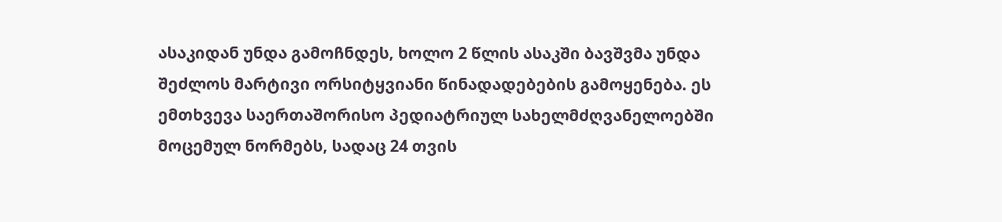ასაკიდან უნდა გამოჩნდეს, ხოლო 2 წლის ასაკში ბავშვმა უნდა შეძლოს მარტივი ორსიტყვიანი წინადადებების გამოყენება. ეს ემთხვევა საერთაშორისო პედიატრიულ სახელმძღვანელოებში მოცემულ ნორმებს, სადაც 24 თვის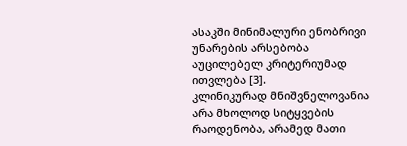ასაკში მინიმალური ენობრივი უნარების არსებობა აუცილებელ კრიტერიუმად ითვლება [3].
კლინიკურად მნიშვნელოვანია არა მხოლოდ სიტყვების რაოდენობა, არამედ მათი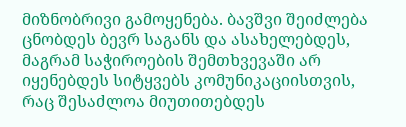მიზნობრივი გამოყენება. ბავშვი შეიძლება ცნობდეს ბევრ საგანს და ასახელებდეს, მაგრამ საჭიროების შემთხვევაში არ იყენებდეს სიტყვებს კომუნიკაციისთვის, რაც შესაძლოა მიუთითებდეს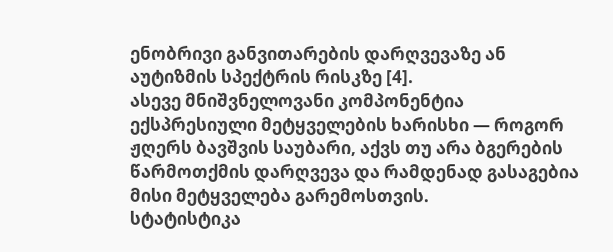ენობრივი განვითარების დარღვევაზე ან აუტიზმის სპექტრის რისკზე [4].
ასევე მნიშვნელოვანი კომპონენტია ექსპრესიული მეტყველების ხარისხი — როგორ ჟღერს ბავშვის საუბარი, აქვს თუ არა ბგერების წარმოთქმის დარღვევა და რამდენად გასაგებია მისი მეტყველება გარემოსთვის.
სტატისტიკა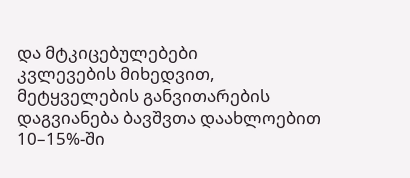და მტკიცებულებები
კვლევების მიხედვით, მეტყველების განვითარების დაგვიანება ბავშვთა დაახლოებით 10–15%-ში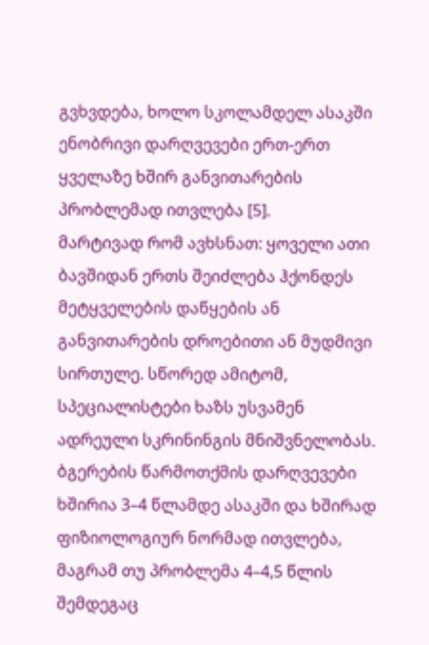გვხვდება, ხოლო სკოლამდელ ასაკში ენობრივი დარღვევები ერთ-ერთ ყველაზე ხშირ განვითარების პრობლემად ითვლება [5].
მარტივად რომ ავხსნათ: ყოველი ათი ბავშიდან ერთს შეიძლება ჰქონდეს მეტყველების დაწყების ან განვითარების დროებითი ან მუდმივი სირთულე. სწორედ ამიტომ, სპეციალისტები ხაზს უსვამენ ადრეული სკრინინგის მნიშვნელობას.
ბგერების წარმოთქმის დარღვევები ხშირია 3–4 წლამდე ასაკში და ხშირად ფიზიოლოგიურ ნორმად ითვლება, მაგრამ თუ პრობლემა 4–4,5 წლის შემდეგაც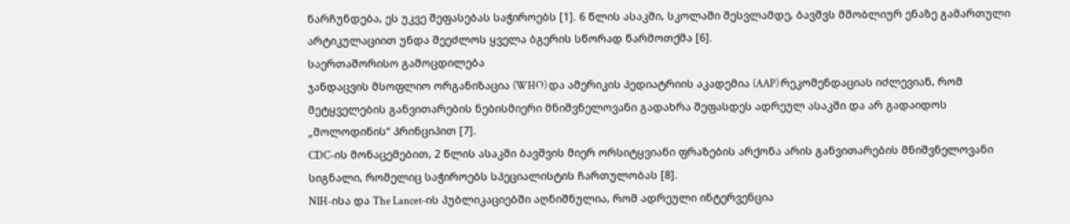ნარჩუნდება, ეს უკვე შეფასებას საჭიროებს [1]. 6 წლის ასაკში, სკოლაში შესვლამდე, ბავშვს მშობლიურ ენაზე გამართული არტიკულაციით უნდა შეეძლოს ყველა ბგერის სწორად წარმოთქმა [6].
საერთაშორისო გამოცდილება
ჯანდაცვის მსოფლიო ორგანიზაცია (WHO) და ამერიკის პედიატრიის აკადემია (AAP) რეკომენდაციას იძლევიან, რომ მეტყველების განვითარების ნებისმიერი მნიშვნელოვანი გადახრა შეფასდეს ადრეულ ასაკში და არ გადაიდოს „მოლოდინის“ პრინციპით [7].
CDC-ის მონაცემებით, 2 წლის ასაკში ბავშვის მიერ ორსიტყვიანი ფრაზების არქონა არის განვითარების მნიშვნელოვანი სიგნალი, რომელიც საჭიროებს სპეციალისტის ჩართულობას [8].
NIH-ისა და The Lancet-ის პუბლიკაციებში აღნიშნულია, რომ ადრეული ინტერვენცია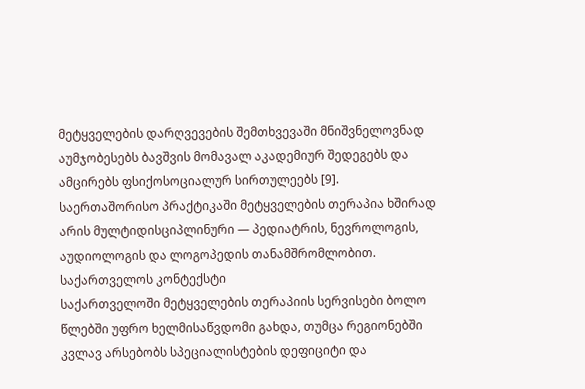მეტყველების დარღვევების შემთხვევაში მნიშვნელოვნად აუმჯობესებს ბავშვის მომავალ აკადემიურ შედეგებს და ამცირებს ფსიქოსოციალურ სირთულეებს [9].
საერთაშორისო პრაქტიკაში მეტყველების თერაპია ხშირად არის მულტიდისციპლინური — პედიატრის, ნევროლოგის, აუდიოლოგის და ლოგოპედის თანამშრომლობით.
საქართველოს კონტექსტი
საქართველოში მეტყველების თერაპიის სერვისები ბოლო წლებში უფრო ხელმისაწვდომი გახდა, თუმცა რეგიონებში კვლავ არსებობს სპეციალისტების დეფიციტი და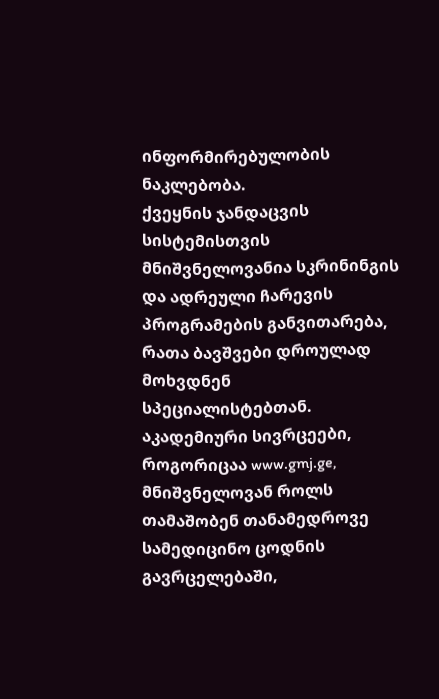ინფორმირებულობის ნაკლებობა.
ქვეყნის ჯანდაცვის სისტემისთვის მნიშვნელოვანია სკრინინგის და ადრეული ჩარევის პროგრამების განვითარება, რათა ბავშვები დროულად მოხვდნენ სპეციალისტებთან. აკადემიური სივრცეები, როგორიცაა www.gmj.ge, მნიშვნელოვან როლს თამაშობენ თანამედროვე სამედიცინო ცოდნის გავრცელებაში,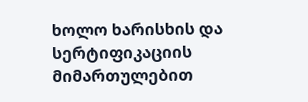ხოლო ხარისხის და სერტიფიკაციის მიმართულებით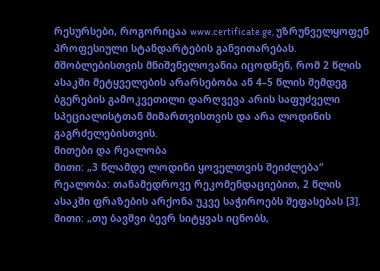რესურსები, როგორიცაა www.certificate.ge, უზრუნველყოფენ პროფესიული სტანდარტების განვითარებას.
მშობლებისთვის მნიშვნელოვანია იცოდნენ, რომ 2 წლის ასაკში მეტყველების არარსებობა ან 4–5 წლის შემდეგ ბგერების გამოკვეთილი დარღვევა არის საფუძველი სპეციალისტთან მიმართვისთვის და არა ლოდინის გაგრძელებისთვის.
მითები და რეალობა
მითი: „3 წლამდე ლოდინი ყოველთვის შეიძლება“
რეალობა: თანამედროვე რეკომენდაციებით, 2 წლის ასაკში ფრაზების არქონა უკვე საჭიროებს შეფასებას [3].
მითი: „თუ ბავშვი ბევრ სიტყვას იცნობს,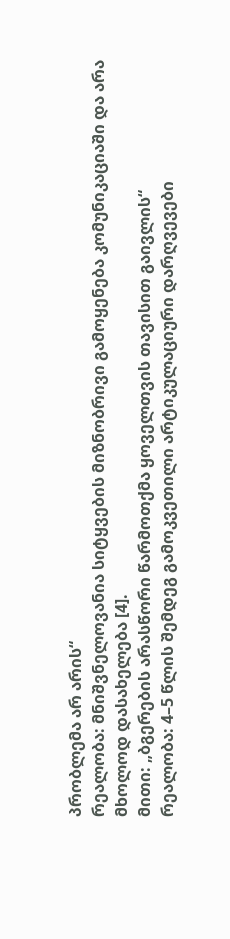პრობლემა არ არის“
რეალობა: მნიშვნელოვანია სიტყვების მიზნობრივი გამოყენება კომუნიკაციაში და არა მხოლოდ დასახელება [4].
მითი: „ბგერების არასწორი წარმოთქმა ყოველთვის თავისით გაივლის“
რეალობა: 4–5 წლის შემდეგ გამოკვეთილი არტიკულაციური დარღვევები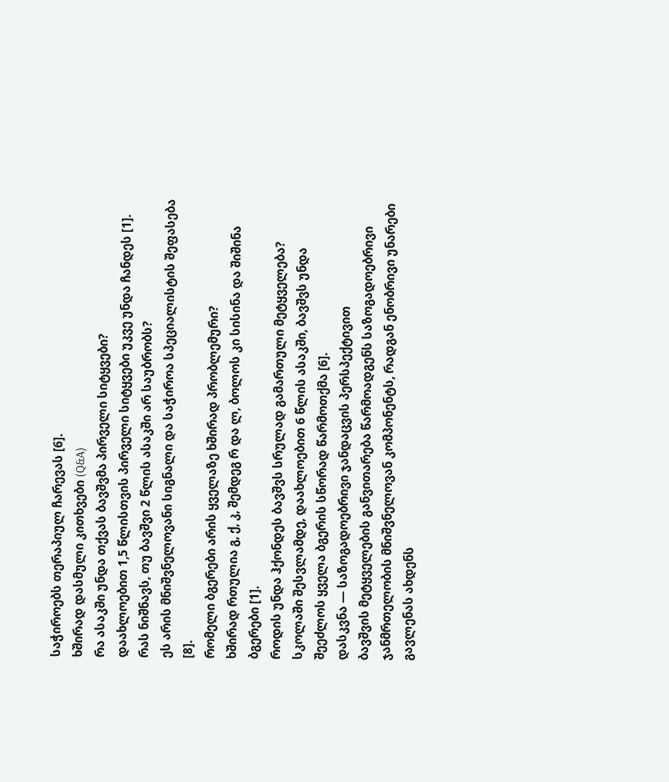საჭიროებს თერაპიულ ჩარევას [6].
ხშირად დასმული კითხვები (Q&A)
რა ასაკში უნდა თქვას ბავშვმა პირველი სიტყვები?
დაახლოებით 1,5 წლისთვის პირველი სიტყვები უკვე უნდა ჩანდეს [1].
რას ნიშნავს, თუ ბავშვი 2 წლის ასაკში არ საუბრობს?
ეს არის მნიშვნელოვანი სიგნალი და საჭიროა სპეციალისტის შეფასება [8].
რომელი ბგერები არის ყველაზე ხშირად პრობლემური?
ხშირად რთულია გ, ქ, კ, შემდეგ რ და ლ, ბოლოს კი სისინა და შიშინა ბგერები [1].
როდის უნდა ჰქონდეს ბავშვს სრულად გამართული მეტყველება?
სკოლაში შესვლამდე, დაახლოებით 6 წლის ასაკში, ბავშვს უნდა შეეძლოს ყველა ბგერის სწორად წარმოთქმა [6].
დასკვნა — საზოგადოებრივი ჯანდაცვის პერსპექტივით
ბავშვის მეტყველების განვითარება წარმოადგენს საზოგადოებრივი ჯანმრთელობის მნიშვნელოვან კომპონენტს, რადგან ენობრივი უნარები გავლენას ახდენს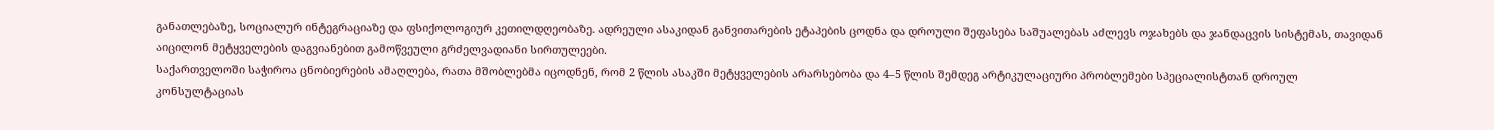განათლებაზე, სოციალურ ინტეგრაციაზე და ფსიქოლოგიურ კეთილდღეობაზე. ადრეული ასაკიდან განვითარების ეტაპების ცოდნა და დროული შეფასება საშუალებას აძლევს ოჯახებს და ჯანდაცვის სისტემას, თავიდან აიცილონ მეტყველების დაგვიანებით გამოწვეული გრძელვადიანი სირთულეები.
საქართველოში საჭიროა ცნობიერების ამაღლება, რათა მშობლებმა იცოდნენ, რომ 2 წლის ასაკში მეტყველების არარსებობა და 4–5 წლის შემდეგ არტიკულაციური პრობლემები სპეციალისტთან დროულ კონსულტაციას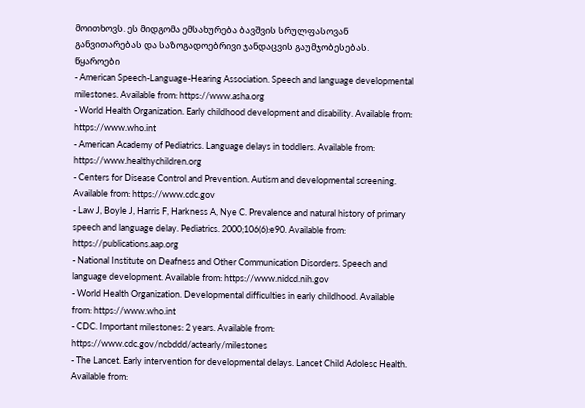მოითხოვს. ეს მიდგომა ემსახურება ბავშვის სრულფასოვან განვითარებას და საზოგადოებრივი ჯანდაცვის გაუმჯობესებას.
წყაროები
- American Speech-Language-Hearing Association. Speech and language developmental milestones. Available from: https://www.asha.org
- World Health Organization. Early childhood development and disability. Available from: https://www.who.int
- American Academy of Pediatrics. Language delays in toddlers. Available from: https://www.healthychildren.org
- Centers for Disease Control and Prevention. Autism and developmental screening. Available from: https://www.cdc.gov
- Law J, Boyle J, Harris F, Harkness A, Nye C. Prevalence and natural history of primary speech and language delay. Pediatrics. 2000;106(6):e90. Available from: https://publications.aap.org
- National Institute on Deafness and Other Communication Disorders. Speech and language development. Available from: https://www.nidcd.nih.gov
- World Health Organization. Developmental difficulties in early childhood. Available from: https://www.who.int
- CDC. Important milestones: 2 years. Available from: https://www.cdc.gov/ncbddd/actearly/milestones
- The Lancet. Early intervention for developmental delays. Lancet Child Adolesc Health. Available from: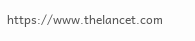https://www.thelancet.com